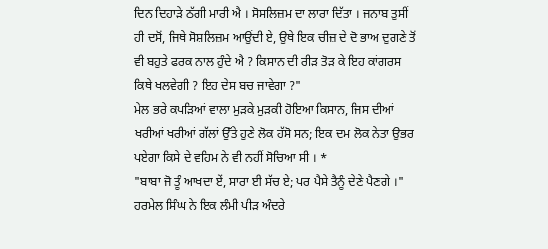ਦਿਨ ਦਿਹਾੜੇ ਠੱਗੀ ਮਾਰੀ ਐ । ਸੋਸਲਿਜ਼ਮ ਦਾ ਲਾਰਾ ਦਿੱਤਾ । ਜਨਾਬ ਤੁਸੀਂ ਹੀ ਦਸੋਂ, ਜਿਥੇ ਸੋਸ਼ਲਿਜ਼ਮ ਆਉਂਦੀ ਏ, ਉਥੇ ਇਕ ਚੀਜ਼ ਦੇ ਦੋ ਭਾਅ ਦੁਗਣੇ ਤੋਂ ਵੀ ਬਹੁਤੇ ਫਰਕ ਨਾਲ ਹੁੰਦੇ ਐ ? ਕਿਸਾਨ ਦੀ ਰੀੜ ਤੋੜ ਕੇ ਇਹ ਕਾਂਗਰਸ ਕਿਥੇ ਖਲਵੇਗੀ ? ਇਹ ਦੇਸ ਬਚ ਜਾਵੇਗਾ ?"
ਮੇਲ ਭਰੇ ਕਪੜਿਆਂ ਵਾਲਾ ਮੁੜਕੇ ਮੁੜਕੀ ਹੋਇਆ ਕਿਸਾਨ, ਜਿਸ ਦੀਆਂ ਖਰੀਆਂ ਖਰੀਆਂ ਗੱਲਾਂ ਉੱਤੇ ਹੁਣੇ ਲੋਕ ਹੱਸੋ ਸਨ; ਇਕ ਦਮ ਲੋਕ ਨੇਤਾ ਉਭਰ ਪਏਗਾ ਕਿਸੇ ਦੇ ਵਹਿਮ ਨੇ ਵੀ ਨਹੀਂ ਸੋਚਿਆ ਸੀ । *
"ਬਾਬਾ ਜੋ ਤੂੰ ਆਖਦਾ ਏਂ, ਸਾਰਾ ਈ ਸੱਚ ਏ; ਪਰ ਪੈਸੇ ਤੈਨੂੰ ਦੇਣੇ ਪੈਣਗੇ ।" ਹਰਮੇਲ ਸਿੰਘ ਨੇ ਇਕ ਲੰਮੀ ਪੀੜ ਅੰਦਰੇ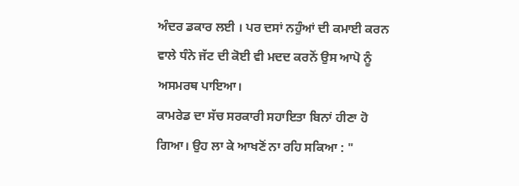ਅੰਦਰ ਡਕਾਰ ਲਈ । ਪਰ ਦਸਾਂ ਨਹੁੰਆਂ ਦੀ ਕਮਾਈ ਕਰਨ ਵਾਲੇ ਧੰਨੇ ਜੱਟ ਦੀ ਕੋਈ ਵੀ ਮਦਦ ਕਰਨੋਂ ਉਸ ਆਪੋ ਨੂੰ ਅਸਮਰਥ ਪਾਇਆ।
ਕਾਮਰੇਡ ਦਾ ਸੱਚ ਸਰਕਾਰੀ ਸਹਾਇਤਾ ਬਿਨਾਂ ਹੀਣਾ ਹੋ ਗਿਆ। ਉਹ ਲਾ ਕੇ ਆਖਣੋਂ ਨਾ ਰਹਿ ਸਕਿਆ : "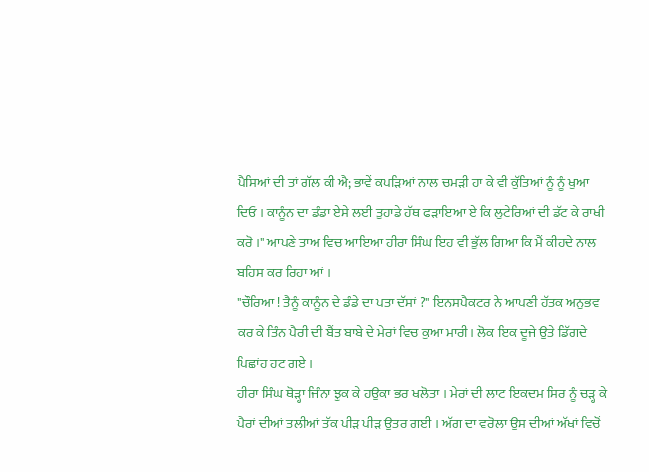ਪੈਸਿਆਂ ਦੀ ਤਾਂ ਗੱਲ ਕੀ ਐ; ਭਾਵੇਂ ਕਪੜਿਆਂ ਨਾਲ ਚਮੜੀ ਹਾ ਕੇ ਵੀ ਕੁੱਤਿਆਂ ਨੂੰ ਨੂੰ ਖੁਆ ਦਿਓ । ਕਾਨੂੰਨ ਦਾ ਡੰਡਾ ਏਸੇ ਲਈ ਤੁਹਾਡੇ ਹੱਥ ਫੜਾਇਆ ਏ ਕਿ ਲੁਟੇਰਿਆਂ ਦੀ ਡੱਟ ਕੇ ਰਾਖੀ ਕਰੋ ।" ਆਪਣੇ ਤਾਅ ਵਿਚ ਆਇਆ ਹੀਰਾ ਸਿੰਘ ਇਹ ਵੀ ਭੁੱਲ ਗਿਆ ਕਿ ਮੈਂ ਕੀਹਦੇ ਨਾਲ ਬਹਿਸ ਕਰ ਰਿਹਾ ਆਂ ।
"ਚੌਰਿਆ ! ਤੈਨੂੰ ਕਾਨੂੰਨ ਦੇ ਡੰਡੇ ਦਾ ਪਤਾ ਦੱਸਾਂ ?" ਇਨਸਪੈਕਟਰ ਨੇ ਆਪਣੀ ਹੱਤਕ ਅਨੁਭਵ ਕਰ ਕੇ ਤਿੰਨ ਪੈਰੀ ਦੀ ਬੈਂਤ ਬਾਬੇ ਦੇ ਮੇਰਾਂ ਵਿਚ ਕੁਆ ਮਾਰੀ। ਲੋਕ ਇਕ ਦੂਜੇ ਉਤੇ ਡਿੱਗਦੇ ਪਿਛਾਂਹ ਹਟ ਗਏ ।
ਹੀਰਾ ਸਿੰਘ ਥੋੜ੍ਹਾ ਜਿੰਨਾ ਝੁਕ ਕੇ ਹਉਕਾ ਭਰ ਖਲੋਤਾ । ਮੇਰਾਂ ਦੀ ਲਾਟ ਇਕਦਮ ਸਿਰ ਨੂੰ ਚੜ੍ਹ ਕੇ ਪੈਰਾਂ ਦੀਆਂ ਤਲੀਆਂ ਤੱਕ ਪੀੜ ਪੀੜ ਉਤਰ ਗਈ । ਅੱਗ ਦਾ ਵਰੋਲਾ ਉਸ ਦੀਆਂ ਅੱਖਾਂ ਵਿਚੋਂ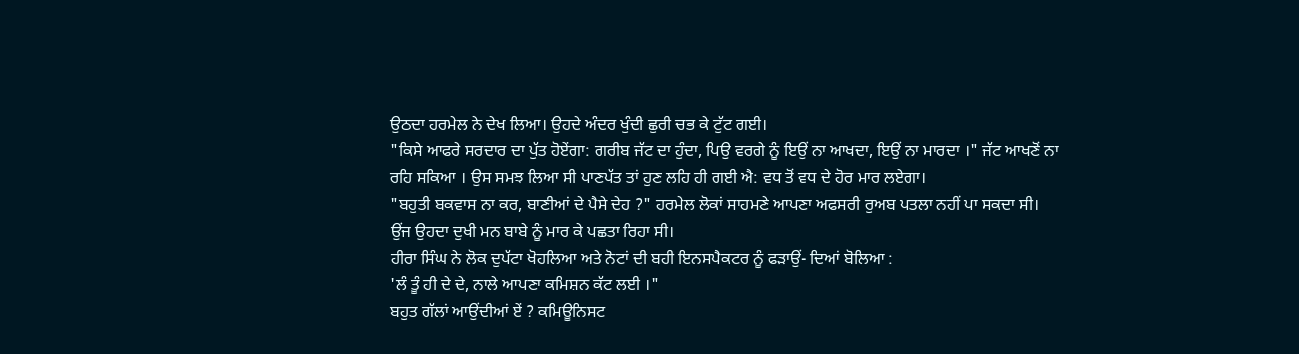ਉਠਦਾ ਹਰਮੇਲ ਨੇ ਦੇਖ ਲਿਆ। ਉਹਦੇ ਅੰਦਰ ਖੁੰਦੀ ਛੁਰੀ ਚਭ ਕੇ ਟੁੱਟ ਗਈ।
"ਕਿਸੇ ਆਫਰੇ ਸਰਦਾਰ ਦਾ ਪੁੱਤ ਹੋਏਂਗਾ: ਗਰੀਬ ਜੱਟ ਦਾ ਹੁੰਦਾ, ਪਿਉ ਵਰਗੇ ਨੂੰ ਇਉਂ ਨਾ ਆਖਦਾ, ਇਉਂ ਨਾ ਮਾਰਦਾ ।" ਜੱਟ ਆਖਣੋਂ ਨਾ ਰਹਿ ਸਕਿਆ । ਉਸ ਸਮਝ ਲਿਆ ਸੀ ਪਾਣਪੱਤ ਤਾਂ ਹੁਣ ਲਹਿ ਹੀ ਗਈ ਐ: ਵਧ ਤੋਂ ਵਧ ਦੇ ਹੋਰ ਮਾਰ ਲਏਗਾ।
"ਬਹੁਤੀ ਬਕਵਾਸ ਨਾ ਕਰ, ਬਾਣੀਆਂ ਦੇ ਪੈਸੇ ਦੇਹ ?" ਹਰਮੇਲ ਲੋਕਾਂ ਸਾਹਮਣੇ ਆਪਣਾ ਅਫਸਰੀ ਰੁਅਬ ਪਤਲਾ ਨਹੀਂ ਪਾ ਸਕਦਾ ਸੀ। ਉਂਜ ਉਹਦਾ ਦੁਖੀ ਮਨ ਬਾਬੇ ਨੂੰ ਮਾਰ ਕੇ ਪਛਤਾ ਰਿਹਾ ਸੀ।
ਹੀਰਾ ਸਿੰਘ ਨੇ ਲੋਕ ਦੁਪੱਟਾ ਖੋਹਲਿਆ ਅਤੇ ਨੋਟਾਂ ਦੀ ਬਹੀ ਇਨਸਪੈਕਟਰ ਨੂੰ ਫੜਾਉਂ- ਦਿਆਂ ਬੋਲਿਆ :
'ਲੰ ਤੂੰ ਹੀ ਦੇ ਦੇ, ਨਾਲੇ ਆਪਣਾ ਕਮਿਸ਼ਨ ਕੱਟ ਲਈ ।"
ਬਹੁਤ ਗੱਲਾਂ ਆਉਂਦੀਆਂ ਏਂ ? ਕਮਿਊਨਿਸਟ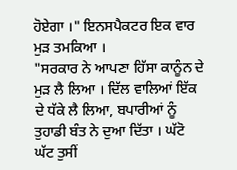ਹੋਏਗਾ ।" ਇਨਸਪੈਕਟਰ ਇਕ ਵਾਰ ਮੁੜ ਤਮਕਿਆ ।
"ਸਰਕਾਰ ਨੇ ਆਪਣਾ ਹਿੱਸਾ ਕਾਨੂੰਨ ਦੇ ਮੁੜ ਲੈ ਲਿਆ । ਦਿੱਲ ਵਾਲਿਆਂ ਇੱਕ ਦੇ ਧੱਕੇ ਲੈ ਲਿਆ, ਬਪਾਰੀਆਂ ਨੂੰ ਤੁਹਾਡੀ ਬੰਤ ਨੇ ਦੁਆ ਦਿੱਤਾ । ਘੱਟੋ ਘੱਟ ਤੁਸੀਂ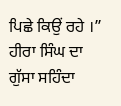ਪਿਛੇ ਕਿਉਂ ਰਹੇ ।” ਹੀਰਾ ਸਿੰਘ ਦਾ ਗੁੱਸਾ ਸਹਿੰਦਾ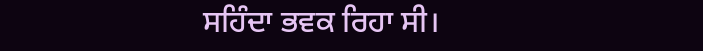ਸਹਿੰਦਾ ਭਵਕ ਰਿਹਾ ਸੀ।